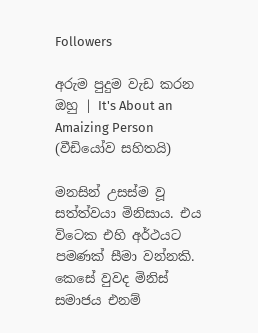Followers

අරුම පුදුම වැඩ කරන ඔහු | It's About an Amaizing Person (වීඩියෝව සහිතයි)

මනසින් උසස්ම වූ සත්ත්වයා මිනිසාය. එය විටෙක එහි අර්ථයට පමණක් සීමා වන්නකි. කෙසේ වුවද මිනිස් සමාජය එනම්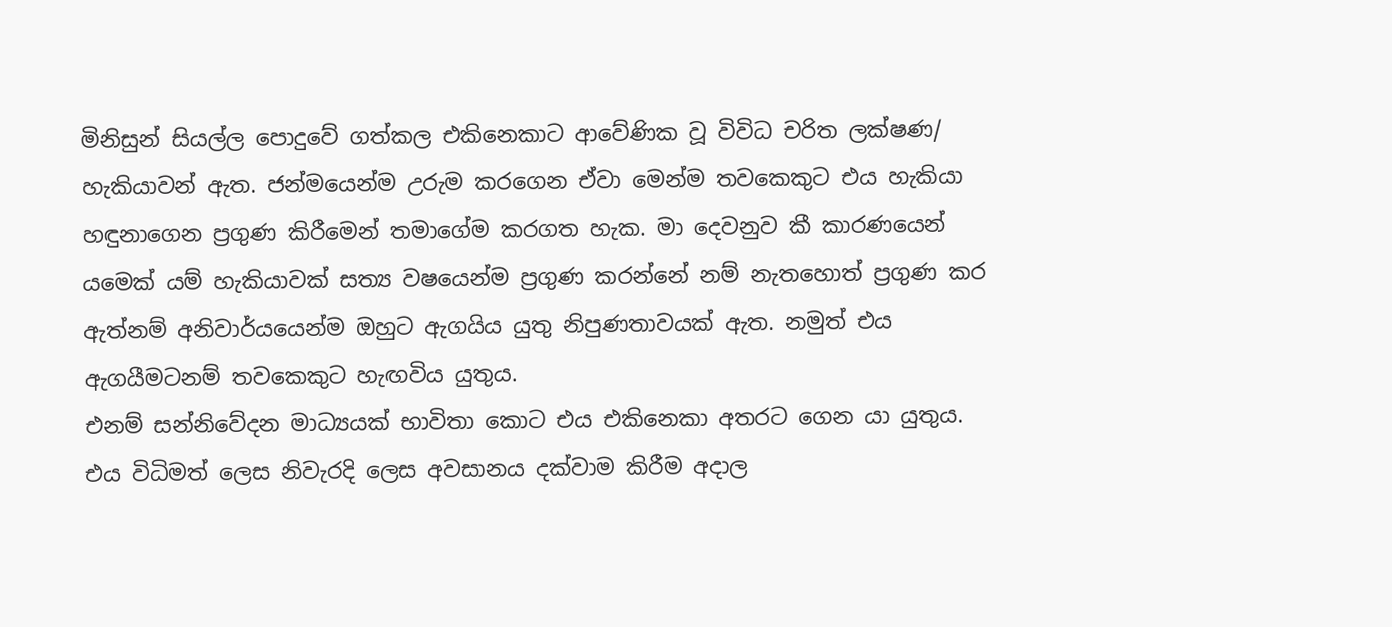මිනිසුන් සියල්ල පොදුවේ ගත්කල එකිනෙකාට ආවේණික වූ විවිධ චරිත ලක්ෂණ/ හැකියාවන් ඇත. ජන්මයෙන්ම උරුම කරගෙන ඒවා මෙන්ම තවකෙකුට එය හැකියා හඳුනාගෙන ප්‍රගුණ කිරීමෙන් තමාගේම කරගත හැක. මා දෙවනුව කී කාරණයෙන් යමෙක් යම් හැකියාවක් සත්‍ය වෂයෙන්ම ප්‍රගුණ කරන්නේ නම් නැතහොත් ප්‍රගුණ කර ඇත්නම් අනිවාර්යයෙන්ම ඔහුට ඇගයිය යුතු නිපුණතාවයක් ඇත. නමුත් එය ඇගයීමටනම් තවකෙකුට හැඟවිය යුතුය.
එනම් සන්නිවේදන මාධ්‍යයක් භාවිතා කොට එය එකිනෙකා අතරට ගෙන යා යුතුය. එය විධිමත් ලෙස නිවැරදි ලෙස අවසානය දක්වාම කිරීම අදාල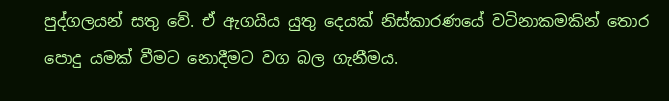පුද්ගලයන් සතු වේ. ඒ ඇගයිය යුතු දෙයක් නිස්කාරණයේ වටිනාකමකින් තොර පොදු යමක් වීමට නොදීමට වග බල ගැනීමය.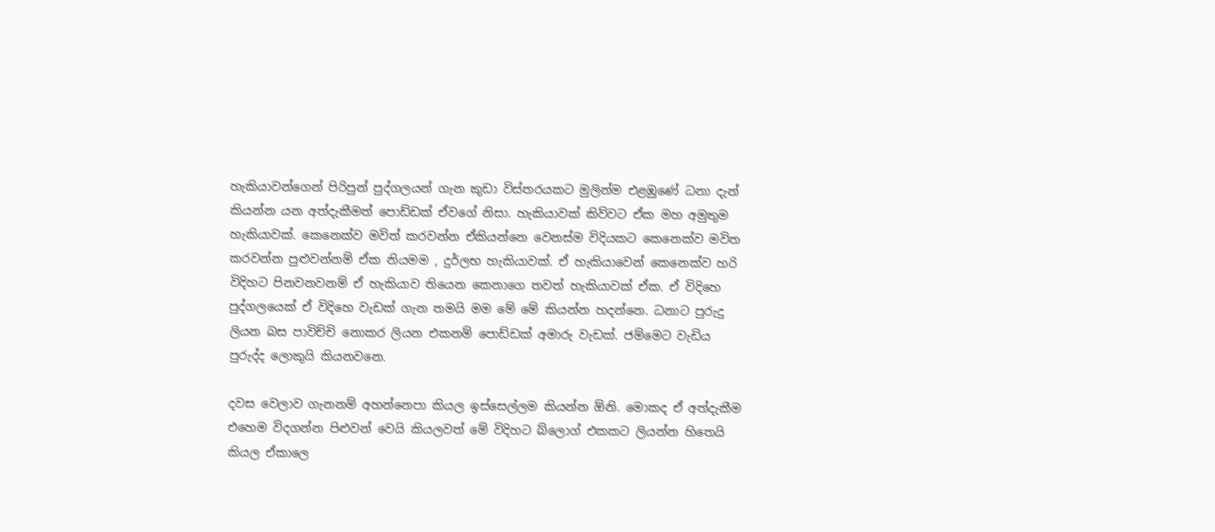හැකියාවන්ගෙන් පිරිපුන් පුද්ගලයන් ගැන කුඩා විස්තරයකට මුලින්ම එළඹුණේ ධනා දැන් කියන්න යන අත්දැකීමත් පොඩ්ඩක් ඒවගේ නිසා. හැකියාවක් කිව්වට ඒක මහ අමුතුම හැකියාවක්. කෙනෙක්ව මවිත් කරවන්න ඒකියන්නෙ වෙනස්ම විදියකට කෙනෙක්ව මවිත කරවන්න පුළුවන්නම් ඒක නියමම , දුර්ලභ හැකියාවක්. ඒ හැකියාවෙන් කෙනෙක්ව හරි විදිහට පිනවනවනම් ඒ හැකියාව තියෙන කෙනාගෙ තවත් හැකියාවක් ඒක. ඒ විදිහෙ පුද්ගලයෙක් ඒ විදිහෙ වැඩක් ගැන තමයි මම මේ මේ කියන්න හදන්නෙ. ධනාට පුරුදු ලියන බස පාවිච්චි නොකර ලියන එකනම් පොඩ්ඩක් අමාරු වැඩක්. ජම්මෙට වැඩිය පුරුද්ද ලොකුයි කියනවනෙ.

දවස වෙලාව ගැනනම් අහන්නෙපා කියල ඉස්සෙල්ලම කියන්න ඕනි. මොකද ඒ අත්දැකීම එහෙම විදගන්න පිළුවන් වෙයි කියලවත් මේ විදිහට බ්ලොග් එකකට ලියන්න හිතෙයි කියල ඒකාලෙ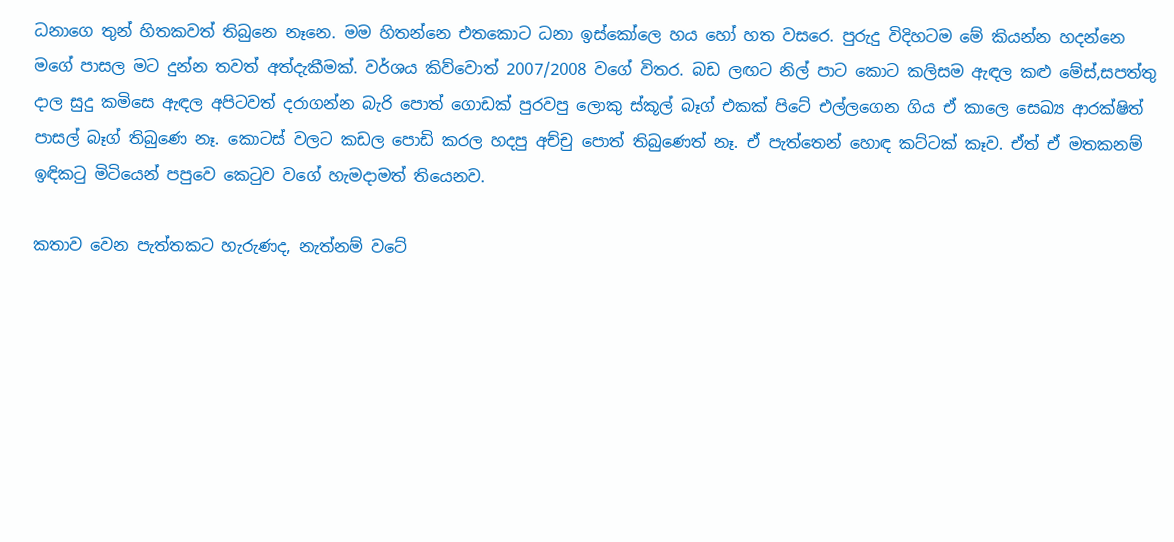ධනාගෙ තුන් හිතකවත් තිබුනෙ නෑනෙ. මම හිතන්නෙ එතකොට ධනා ඉස්කෝලෙ හය හෝ හත වසරෙ. පුරුදු විදිහටම මේ කියන්න හදන්නෙ මගේ පාසල මට දුන්න තවත් අත්දැකීමක්. වර්ශය කිව්වොත් 2007/2008 වගේ විතර. බඩ ලඟට නිල් පාට කොට කලිසම ඇඳල කළු මේස්,සපත්තු දාල සුදු කමිසෙ ඇඳල අපිටවත් දරාගන්න බැරි පොත් ගොඩක් පුරවපු ලොකු ස්කූල් බෑග් එකක් පිටේ එල්ලගෙන ගිය ඒ කාලෙ සෙඛ්‍ය ආරක්ෂිත් පාසල් බෑග් තිබුණෙ නෑ. කොටස් වලට කඩල පොඩි කරල හදපු අච්චු පොත් තිබුණෙත් නෑ. ඒ පැත්තෙන් හොඳ කට්ටක් කෑව. ඒත් ඒ මතකනම් ඉඳිකටු මිටියෙන් පපුවෙ කෙටුව වගේ හැමදාමත් තියෙනව.

කතාව වෙන පැත්තකට හැරුණද, නැත්නම් වටේ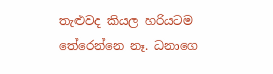තැළුවද කියල හරියටම තේරෙන්නෙ නෑ. ධනාගෙ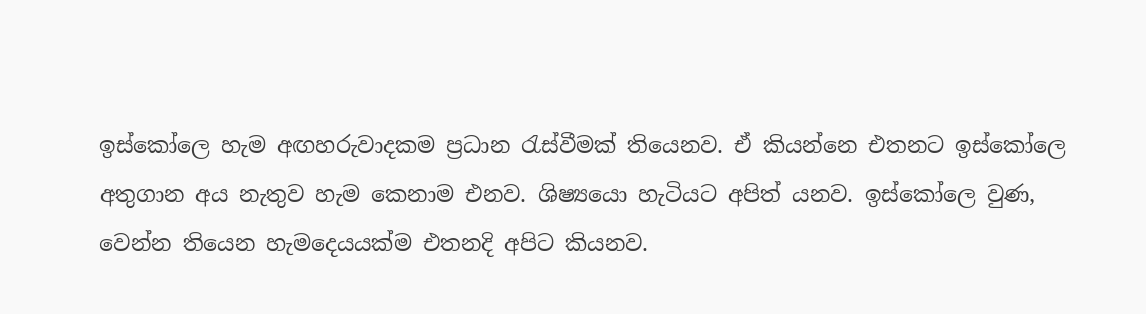ඉස්කෝලෙ හැම අඟහරුවාදකම ප්‍රධාන රැස්වීමක් තියෙනව. ඒ කියන්නෙ එතනට ඉස්කෝලෙ අතුගාන අය නැතුව හැම කෙනාම එනව. ශිෂ්‍යයො හැටියට අපිත් යනව. ඉස්කෝලෙ වුණ, වෙන්න තියෙන හැමදෙයයක්ම එතනදි අපිට කියනව.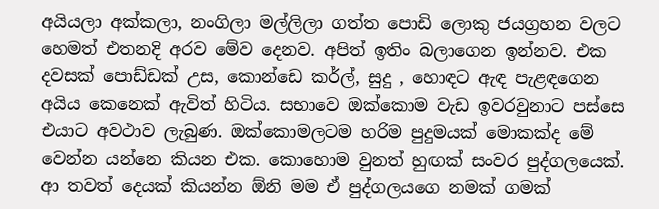අයියලා අක්කලා, නංගිලා මල්ලිලා ගත්ත පොඩි ලොකු ජයග්‍රහන වලට හෙමත් එතනදි අරව මේව දෙනව. අපිත් ඉතිං බලාගෙන ඉන්නව. එක දවසක් පොඩ්ඩක් උස, කොන්ඩෙ කර්ල්, සුදු , හොඳට ඇඳ පැළඳගෙන අයිය කෙනෙක් ඇවිත් හිටිය. සභාවෙ ඔක්කොම වැඩ ඉවරවුනාට පස්සෙ එයාට අවථාව ලැබුණ. ඔක්කොමලටම හරිම පුදුමයක් මොකක්ද මේ වෙන්න යන්නෙ කියන එක. කොහොම වුනත් හුඟක් සංවර පුද්ගලයෙක්. ආ තවත් දෙයක් කියන්න ඕනි මම ඒ පුද්ගලයගෙ නමක් ගමක්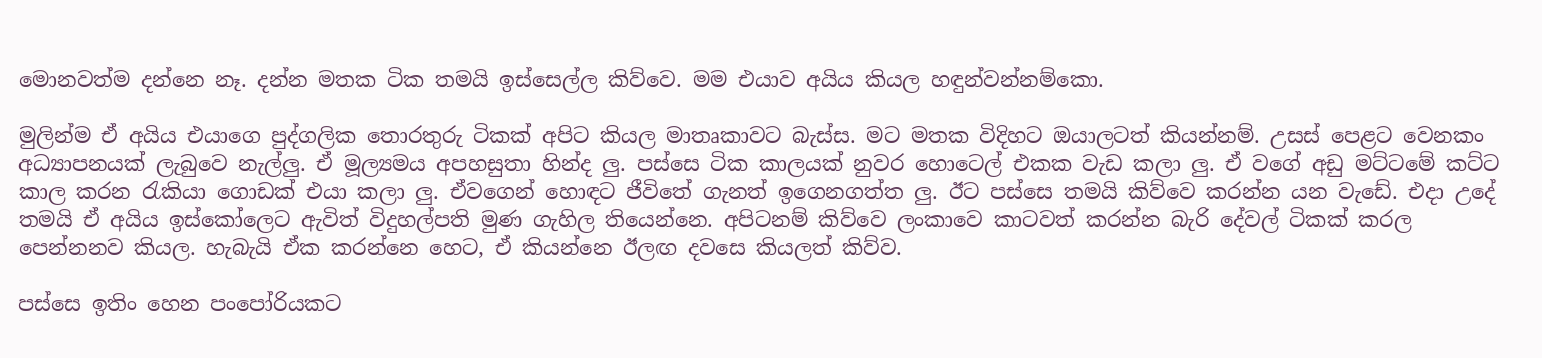මොනවත්ම දන්නෙ නෑ. දන්න මතක ටික තමයි ඉස්සෙල්ල කිව්වෙ. මම එයාව අයිය කියල හඳුන්වන්නම්කො.

මුලින්ම ඒ අයිය එයාගෙ පුද්ගලික තොරතුරු ටිකක් අපිට කියල මාතෘකාවට බැස්ස. මට මතක විදිහට ඔයාලටත් කියන්නම්. උසස් පෙළට වෙනකං අධ්‍යාපනයක් ලැබුවෙ නැල්ලු. ඒ මූල්‍යමය අපහසුතා හින්ද ලු. පස්සෙ ටික කාලයක් නුවර හොටෙල් එකක වැඩ කලා ලු. ඒ වගේ අඩු මට්ටමේ කට්ට කාල කරන රැකියා ගොඩක් එයා කලා ලු. ඒවගෙන් හොඳට ජීවිතේ ගැනත් ඉගෙනගත්ත ලු. ඊට පස්සෙ තමයි කිව්වෙ කරන්න යන වැඩේ. එදා උදේ තමයි ඒ අයිය ඉස්කෝලෙට ඇවිත් විදුහල්පති මුණ ගැහිල තියෙන්නෙ. අපිටනම් කිව්වෙ ලංකාවෙ කාටවත් කරන්න බැරි දේවල් ටිකක් කරල පෙන්නනව කියල. හැබැයි ඒක කරන්නෙ හෙට, ඒ කියන්නෙ ඊලඟ දවසෙ කියලත් කිව්ව.

පස්සෙ ඉතිං හෙන පංපෝරියකට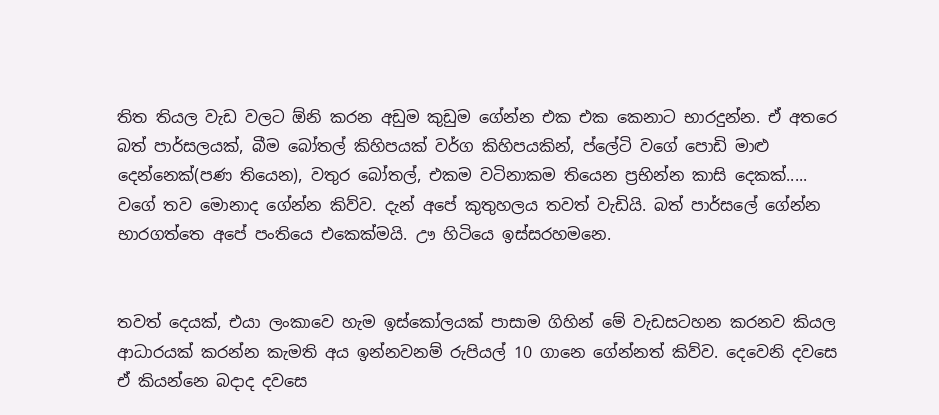තිත තියල වැඩ වලට ඕනි කරන අඩුම කුඩුම ගේන්න එක එක කෙනාට භාරදුන්න. ඒ අතරෙ බත් පාර්සලයක්, බීම බෝතල් කිහිපයක් වර්ග කිහිපයකින්, ප්ලේටි වගේ පොඩි මාළු දෙන්නෙක්(පණ තියෙන), වතුර බෝතල්, එකම වටිනාකම තියෙන ප්‍රභින්න කාසි දෙකක්..... වගේ තව මොනාද ගේන්න කිව්ව. දැන් අපේ කුතුහලය තවත් වැඩියි. බත් පාර්සලේ ගේන්න භාරගත්තෙ අපේ පංතියෙ එකෙක්මයි. ඌ හිටියෙ ඉස්සරහමනෙ.


තවත් දෙයක්, එයා ලංකාවෙ හැම ඉස්කෝලයක් පාසාම ගිහින් මේ වැඩසටහන කරනව කියල ආධාරයක් කරන්න කැමති අය ඉන්නවනම් රුපියල් 10 ගානෙ ගේන්නත් කිව්ව. දෙවෙනි දවසෙ ඒ කියන්නෙ බදාද දවසෙ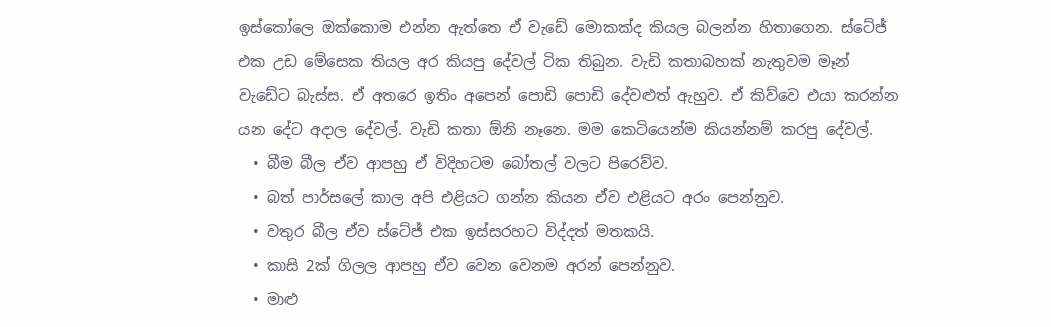ඉස්කෝලෙ ඔක්කොම එන්න ඇත්තෙ ඒ වැඩේ මොකක්ද කියල බලන්න හිතාගෙන. ස්ටේජ් එක උඩ මේසෙක තියල අර කියපු දේවල් ටික තිබුන. වැඩි කතාබහක් නැතුවම මෑන් වැඩේට බැස්ස. ඒ අතරෙ ඉතිං අපෙන් පොඩි පොඩි දේවළුත් ඇහුව. ඒ කිව්වෙ එයා කරන්න යන දේට අදාල දේවල්. වැඩි කතා ඕනි නෑනෙ. මම කෙටියෙන්ම කියන්නම් කරපු දේවල්.
  • බීම බීල ඒව ආපහු ඒ විදිහටම බෝතල් වලට පිරෙව්ව.
  • බත් පාර්සලේ කාල අපි එළියට ගන්න කියන ඒව එළියට අරං පෙන්නුව.
  • වතුර බීල ඒව ස්ටේජ් එක ඉස්සරහට විද්දත් මතකයි.
  • කාසි 2ක් ගිලල ආපහු ඒව වෙන වෙනම අරන් පෙන්නුව.
  • මාළු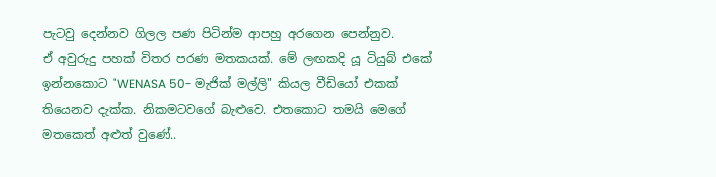පැටවු දෙන්නව ගිලල පණ පිටින්ම ආපහු අරගෙන පෙන්නුව.
ඒ අවුරුදු පහක් විතර පරණ මතකයක්. මේ ලඟකදි යූ ටියුබ් එකේ ඉන්නකොට "WENASA 50- මැජික් මල්ලි" කියල වීඩියෝ එකක් තියෙනව දැක්ක. නිකමටවගේ බැළුවෙ. එතකොට තමයි මෙගේ මතකෙත් අළුත් වුණේ..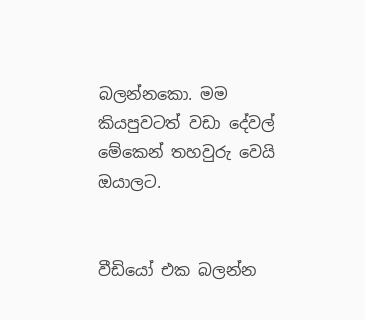බලන්නකො. මම කියපුවටත් වඩා දේවල් මේකෙන් තහවුරු වෙයි ඔයාලට.


වීඩියෝ එක බලන්න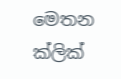මෙතන ක්ලික්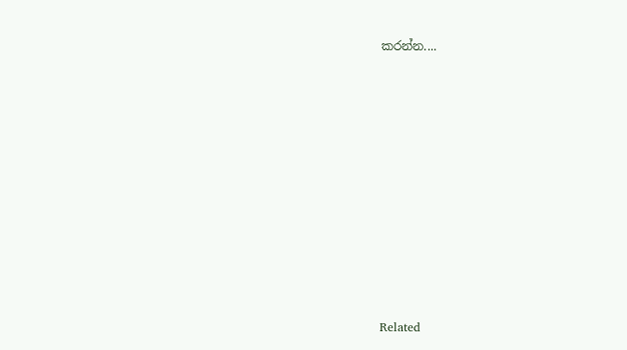කරන්න....















Related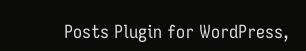Posts Plugin for WordPress,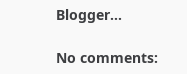Blogger...

No comments: